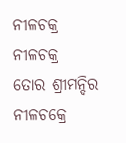ନୀଳଚକ୍ର
ନୀଳଚକ୍ର
ତୋର ଶ୍ରୀମନ୍ଦିର ନୀଳଚକ୍ରେ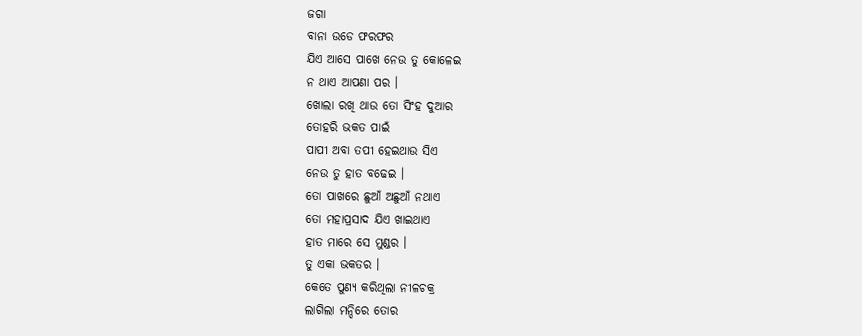ଜଗା
ବାନା ଉଡେ ଫରଫର
ଯିଏ ଆସେ ପାଖେ ନେଉ ତୁ କୋଳେଇ
ନ ଥାଏ ଆପଣା ପର ।
ଖୋଲା ରଖି ଥାଉ ତୋ ସିଂହ ଦୁଆର
ତୋହରି ଭକତ ପାଇଁ
ପାପୀ ଅବା ତପୀ ହେଇଥାଉ ସିଏ
ନେଉ ତୁ ହାତ ବଢେଇ ।
ତୋ ପାଖରେ ଛୁଆଁ ଅଛୁଆଁ ନଥାଏ
ତୋ ମହାପ୍ରସାଦ ଯିଏ ଖାଇଥାଏ
ହାତ ମାରେ ସେ ମୁଣ୍ଡର ।
ତୁ ଏକା ଭକତର ।
କେତେ ପୁଣ୍ୟ କରିଥିଲା ନୀଳଚକ୍ର
ଲାଗିଲା ମନ୍ଦିରେ ତୋର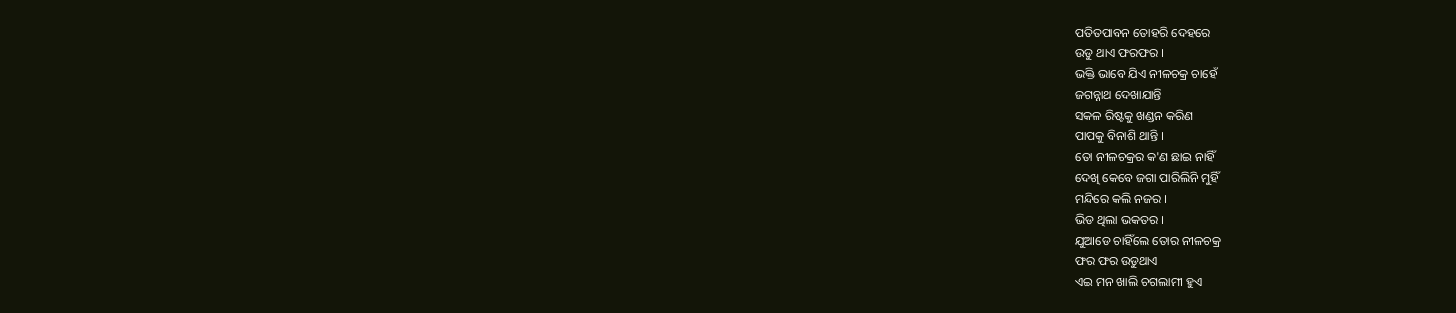ପତିତପାବନ ତୋହରି ଦେହରେ
ଉଡୁ ଥାଏ ଫରଫର ।
ଭକ୍ତି ଭାବେ ଯିଏ ନୀଳଚକ୍ର ଚାହେଁ
ଜଗନ୍ନାଥ ଦେଖାଯାନ୍ତି
ସକଳ ରିଷ୍ଟକୁ ଖଣ୍ଡନ କରିଣ
ପାପକୁ ବିନାଶି ଥାନ୍ତି ।
ତୋ ନୀଳଚକ୍ରର କ'ଣ ଛାଇ ନାହିଁ
ଦେଖି କେବେ ଜଗା ପାରିଲିନି ମୁହିଁ
ମନ୍ଦିରେ କଲି ନଜର ।
ଭିଡ ଥିଲା ଭକତର ।
ଯୁଆଡେ ଚାହିଁଲେ ତୋର ନୀଳଚକ୍ର
ଫର ଫର ଉଡୁଥାଏ
ଏଇ ମନ ଖାଲି ଚଗଲାମୀ ହୁଏ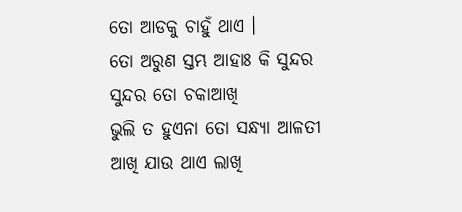ତୋ ଆଡକୁ ଚାହୁଁ ଥାଏ ।
ତୋ ଅରୁଣ ସ୍ତମ୍ଭ ଆହାଃ କି ସୁନ୍ଦର
ସୁନ୍ଦର ତୋ ଚକାଆଖି
ଭୁଲି ତ ହୁଏନା ତୋ ସନ୍ଧ୍ୟା ଆଳତୀ
ଆଖି ଯାଉ ଥାଏ ଲାଖି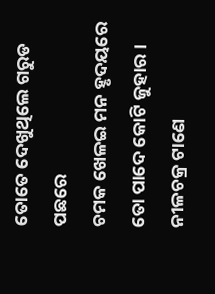ତୋତେ ଦେଖୁଥିଲେ ଗରୁଡ ପଛରେ
ଚମକ ଖେଳଇ ମନ ହୃଦୟରେ
ତୋ ପାଦେ କୋଟି ଜୁହାର ।
ନୀଳଚକ୍ର ଟାଣେ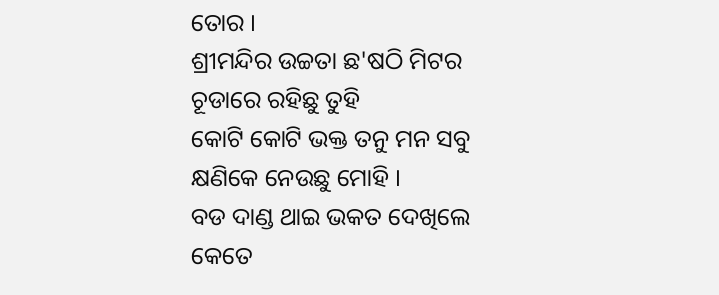ତୋର ।
ଶ୍ରୀମନ୍ଦିର ଉଚ୍ଚତା ଛ'ଷଠି ମିଟର
ଚୂଡାରେ ରହିଛୁ ତୁହି
କୋଟି କୋଟି ଭକ୍ତ ତନୁ ମନ ସବୁ
କ୍ଷଣିକେ ନେଉଛୁ ମୋହି ।
ବଡ ଦାଣ୍ଡ ଥାଇ ଭକତ ଦେଖିଲେ
କେତେ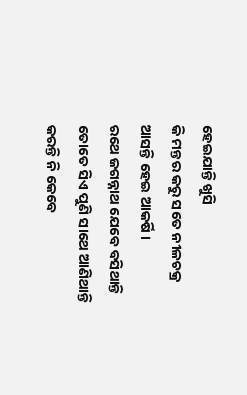ହେଇଯାନ୍ତି ଖୁସି
କି ମନ୍ତର କରୁ ସତେ ନୀଳଚକ୍ର
ଆସନ୍ତି ହେଇ ଆକର୍ଷି ।
ରଥେ ଜଗନ୍ନାଥ ଯେବେ ବସିଥାନ୍ତି
ତୋତେ ସିଏ ପୁଣି ସାଥେ ଆଣିଥାନ୍ତି
କରନ୍ତି ନି କେବେ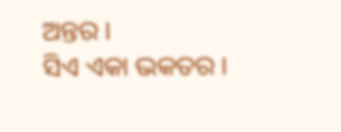ଅନ୍ତର ।
ସିଏ ଏକା ଭକତର ।